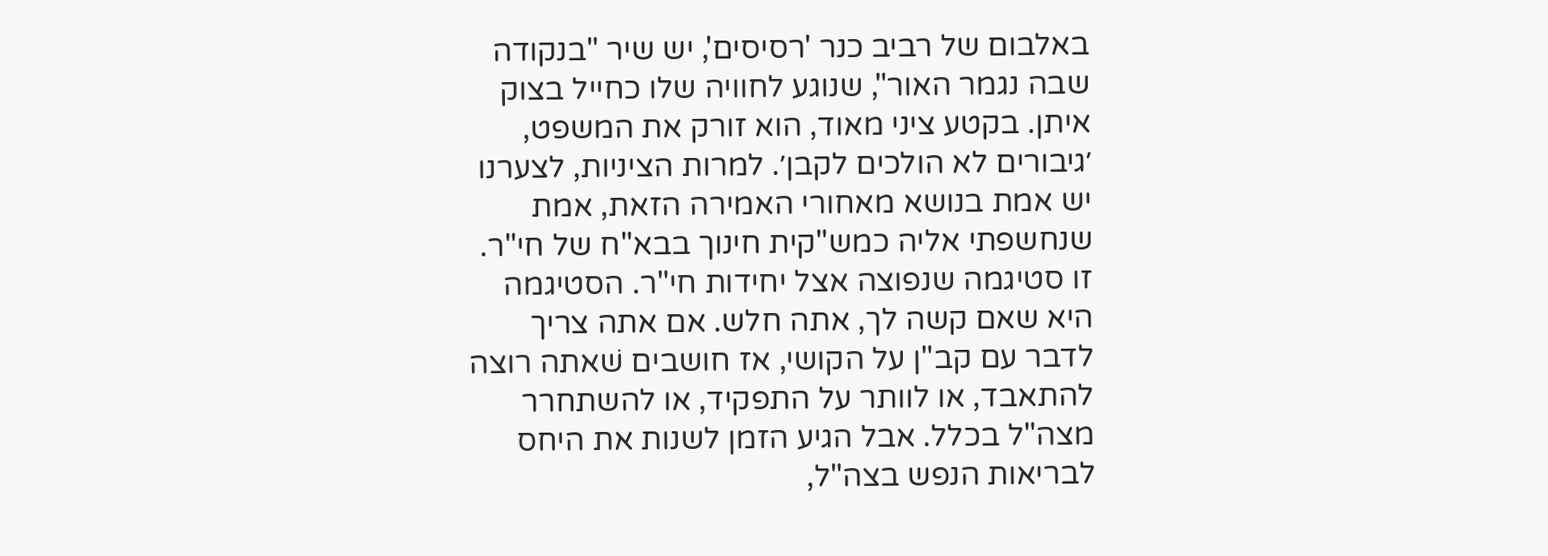באלבום של רביב כנר 'רסיסים', יש שיר "בנקודה שבה נגמר האור", שנוגע לחוויה שלו כחייל בצוק איתן. בקטע ציני מאוד, הוא זורק את המשפט, ׳גיבורים לא הולכים לקבן׳. למרות הציניות, לצערנו יש אמת בנושא מאחורי האמירה הזאת, אמת שנחשפתי אליה כמש"קית חינוך בבא"ח של חי"ר. זו סטיגמה שנפוצה אצל יחידות חי"ר. הסטיגמה היא שאם קשה לך, אתה חלש. אם אתה צריך לדבר עם קב"ן על הקושי, אז חושבים שׁאתה רוצה להתאבד, או לוותר על התפקיד, או להשתחרר מצה"ל בכלל. אבל הגיע הזמן לשנות את היחס לבריאות הנפש בצה"ל,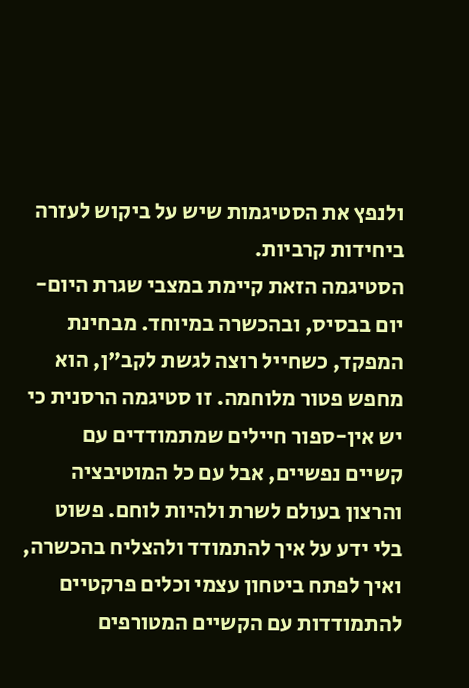ולנפץ את הסטיגמות שיש על ביקוש לעזרה ביחידות קרביות.
הסטיגמה הזאת קיימת במצבי שגרת היום-יום בבסיס, ובהכשרה במיוחד. מבחינת המפקד, כשחייל רוצה לגשת לקב"ן, הוא מחפש פטור מלוחמה. זו סטיגמה הרסנית כי יש אין-ספור חיילים שמתמודדים עם קשיים נפשיים, אבל עם כל המוטיבציה והרצון בעולם לשרת ולהיות לוחם. פשוט בלי ידע על איך להתמודד ולהצליח בהכשרה, ואיך לפתח ביטחון עצמי וכלים פרקטיים להתמודדות עם הקשיים המטורפים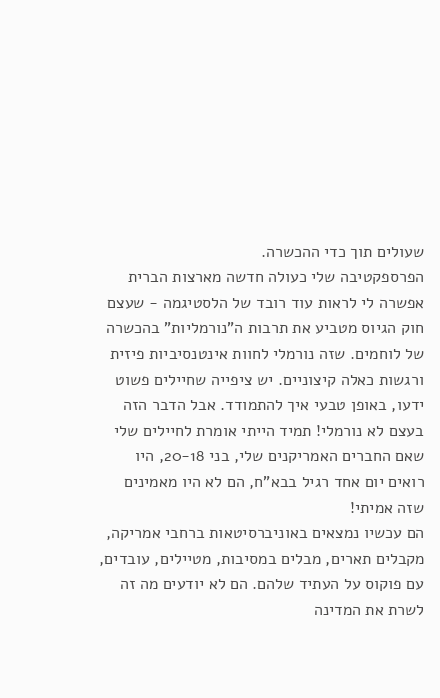שעולים תוך כדי ההכשרה.
הפרספקטיבה שלי כעולה חדשה מארצות הברית אפשרה לי לראות עוד רובד של הלסטיגמה - שעצם חוק הגיוס מטביע את תרבות ה"נורמליות" בהכשרה של לוחמים. שזה נורמלי לחוות אינטנסיביות פיזית ורגשות כאלה קיצוניים. יש ציפייה שחיילים פשוט ידעו, באופן טבעי איך להתמודד. אבל הדבר הזה בעצם לא נורמלי! תמיד הייתי אומרת לחיילים שלי שאם החברים האמריקנים שלי, בני 20-18, היו רואים יום אחד רגיל בבא"ח, הם לא היו מאמינים שזה אמיתי!
הם עכשיו נמצאים באוניברסיטאות ברחבי אמריקה, מקבלים תארים, מבלים במסיבות, מטיילים, עובדים, עם פוקוס על העתיד שלהם. הם לא יודעים מה זה לשרת את המדינה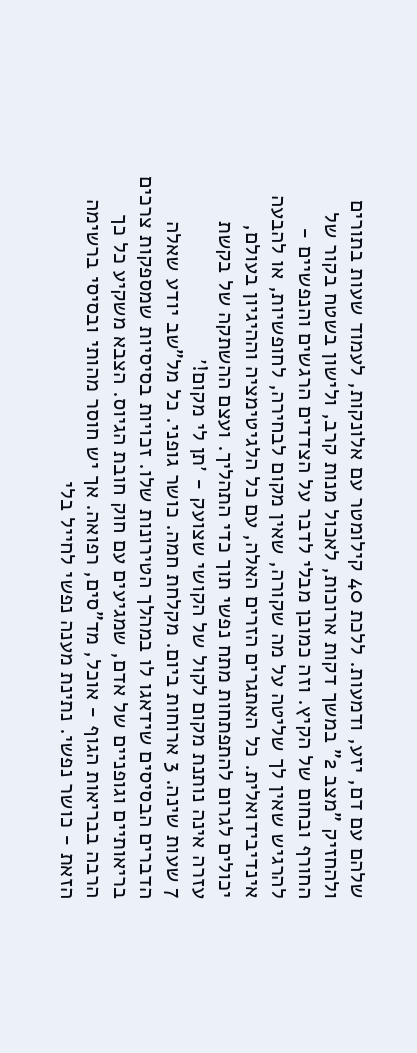שלהם עם דם, יזע, ודמעות. ללכת 40 קילומטר עם אלונקות, לעמוד שעות בתורים ולהחזיק "מצב 2" במשך דקות ארוכות, לאכול מנות קרב, ולישון בשטח בקור של החורף ובחום של הקיץ. וזה כמובן מבלי לדבר על הצדדים הרגשים והנפשיים - להרגיש שאין לך שליטה על מה שקורה, שאין מקום לבחירה, לחופשיות, או להבעה אינדיבידואלית. כל האתגרים הזרים האלה, עם כל הלגיטימציה וההיגיון בעולם, יכולים לגרום להתפתחות מתח נפשי תוך כדי התהליך. ועצם ההשתקה של בקשת עזרה אינה נותנת מקום לקול של הקושי שצועק - ׳תן לי מקום!׳
7 שעות שינה. 3 ארוחות ביום. מקלחת חמה. כושר גופני. כל מל"שב יודע שאלה הדברים הבסיסים שידאגו לו במהלך הטירונות שלו. זכויות בסיסיות שמספקות צרכים בריאותיים וגופניים של אדם, שמגיעים עם חוק חובת הגיוס. הצבא משקיע כל כך הרבה בבריאות הגוף - אוכל, מד"סים, רפואה. אך יש חוסר מהותי ובסיסי ברשימה הזאת - כושר נפשי. נתינת מענה נפשי לחייל בלי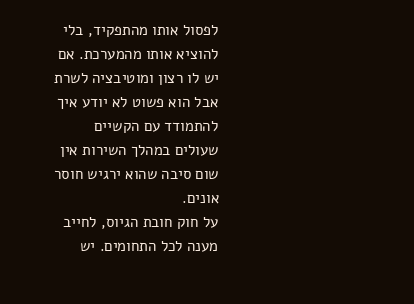לפסול אותו מהתפקיד, בלי להוציא אותו מהמערכת. אם יש לו רצון ומוטיבציה לשרת אבל הוא פשוט לא יודע איך להתמודד עם הקשיים שעולים במהלך השירות אין שום סיבה שהוא ירגיש חוסר אונים.
על חוק חובת הגיוס, לחייב מענה לכל התחומים. יש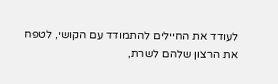לעודד את החיילים להתמודד עם הקושי, לטפח את הרצון שלהם לשרת,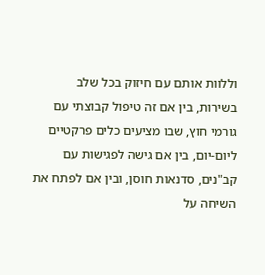וללוות אותם עם חיזוק בכל שלב בשירות, בין אם זה טיפול קבוצתי עם גורמי חוץ, שבו מציעים כלים פרקטיים ליום-יום, בין אם גישה לפגישות עם קב"נים, סדנאות חוסן, ובין אם לפתח את השיחה על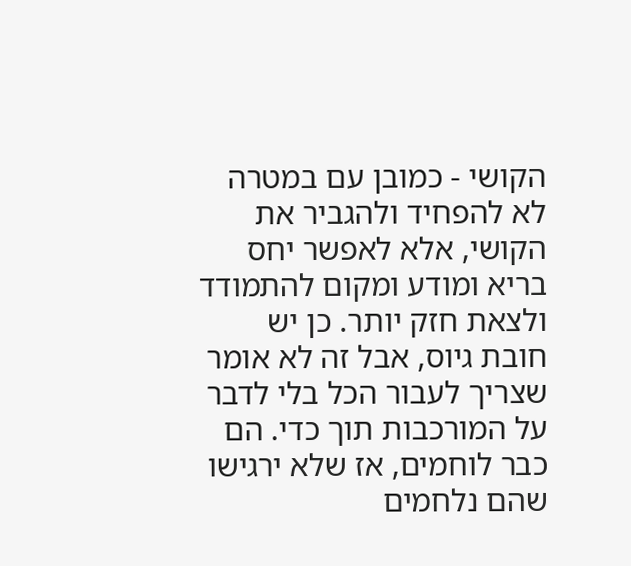הקושי - כמובן עם במטרה לא להפחיד ולהגביר את הקושי, אלא לאפשר יחס בריא ומודע ומקום להתמודד ולצאת חזק יותר. כן יש חובת גיוס, אבל זה לא אומר שצריך לעבור הכל בלי לדבר על המורכבות תוך כדי. הם כבר לוחמים, אז שלא ירגישו שהם נלחמים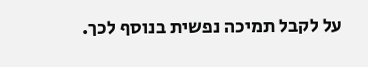על לקבל תמיכה נפשית בנוסף לכך.